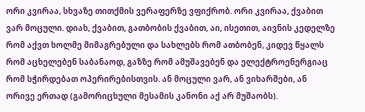ორი კვირაა, სხვაზე თითქმის ვერაფერზე ვფიქრობ. ორი კვირაა, ქვაბით ვარ მოცული. დიახ, ქვაბით, გათბობის ქვაბით, აი, ისეთით, აივნის კედელზე რომ აქვთ ხოლმე მიმაგრებული და სახლებს რომ ათბობენ, კიდევ წყალს რომ აცხელებენ საბანაოდ, გაზზე რომ ამუშავებენ და ელექტროენერგიაც რომ სჭირდებათ ოპერირებისთვის. ან მოცული ვარ, ან ვიხარშები, ან ორივე ერთად (გამორიცხული მესამის კანონი აქ არ მუშაობს).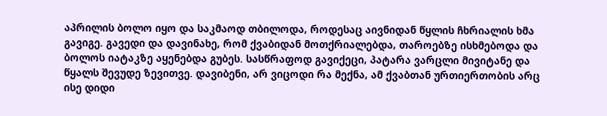აპრილის ბოლო იყო და საკმაოდ თბილოდა, როდესაც აივნიდან წყლის ჩხრიალის ხმა გავიგე. გავედი და დავინახე, რომ ქვაბიდან მოთქრიალებდა, თაროებზე ისხმებოდა და ბოლოს იატაკზე აყენებდა გუბეს. სასწრაფოდ გავიქეცი, პატარა ვარცლი მივიტანე და წყალს შევუდე ზევითვე. დავიბენი, არ ვიცოდი რა მექნა, ამ ქვაბთან ურთიერთობის არც ისე დიდი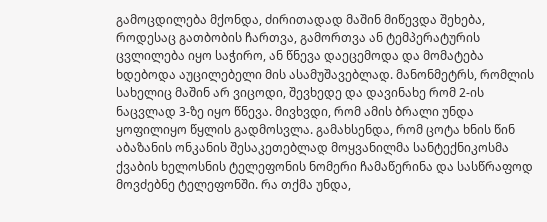გამოცდილება მქონდა, ძირითადად მაშინ მიწევდა შეხება, როდესაც გათბობის ჩართვა, გამორთვა ან ტემპერატურის ცვლილება იყო საჭირო, ან წნევა დაეცემოდა და მომატება ხდებოდა აუცილებელი მის ასამუშავებლად. მანონმეტრს, რომლის სახელიც მაშინ არ ვიცოდი, შევხედე და დავინახე რომ 2-ის ნაცვლად 3-ზე იყო წნევა. მივხვდი, რომ ამის ბრალი უნდა ყოფილიყო წყლის გადმოსვლა. გამახსენდა, რომ ცოტა ხნის წინ აბაზანის ონკანის შესაკეთებლად მოყვანილმა სანტექნიკოსმა ქვაბის ხელოსნის ტელეფონის ნომერი ჩამაწერინა და სასწრაფოდ მოვძებნე ტელეფონში. რა თქმა უნდა,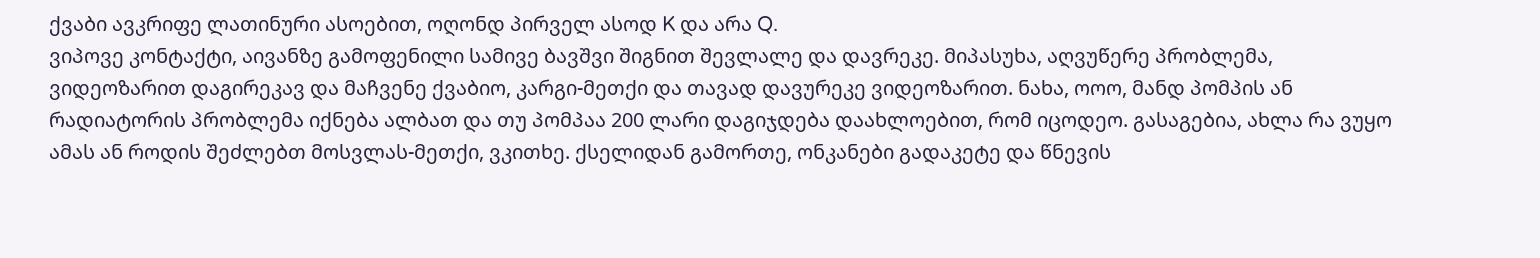ქვაბი ავკრიფე ლათინური ასოებით, ოღონდ პირველ ასოდ K და არა Q.
ვიპოვე კონტაქტი, აივანზე გამოფენილი სამივე ბავშვი შიგნით შევლალე და დავრეკე. მიპასუხა, აღვუწერე პრობლემა, ვიდეოზარით დაგირეკავ და მაჩვენე ქვაბიო, კარგი-მეთქი და თავად დავურეკე ვიდეოზარით. ნახა, ოოო, მანდ პომპის ან რადიატორის პრობლემა იქნება ალბათ და თუ პომპაა 200 ლარი დაგიჯდება დაახლოებით, რომ იცოდეო. გასაგებია, ახლა რა ვუყო ამას ან როდის შეძლებთ მოსვლას-მეთქი, ვკითხე. ქსელიდან გამორთე, ონკანები გადაკეტე და წნევის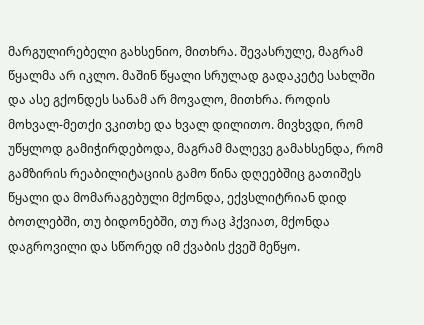მარგულირებელი გახსენიო, მითხრა. შევასრულე, მაგრამ წყალმა არ იკლო. მაშინ წყალი სრულად გადაკეტე სახლში და ასე გქონდეს სანამ არ მოვალო, მითხრა. როდის მოხვალ-მეთქი ვკითხე და ხვალ დილითო. მივხვდი, რომ უწყლოდ გამიჭირდებოდა, მაგრამ მალევე გამახსენდა, რომ გამზირის რეაბილიტაციის გამო წინა დღეებშიც გათიშეს წყალი და მომარაგებული მქონდა, ექვსლიტრიან დიდ ბოთლებში, თუ ბიდონებში, თუ რაც ჰქვიათ, მქონდა დაგროვილი და სწორედ იმ ქვაბის ქვეშ მეწყო.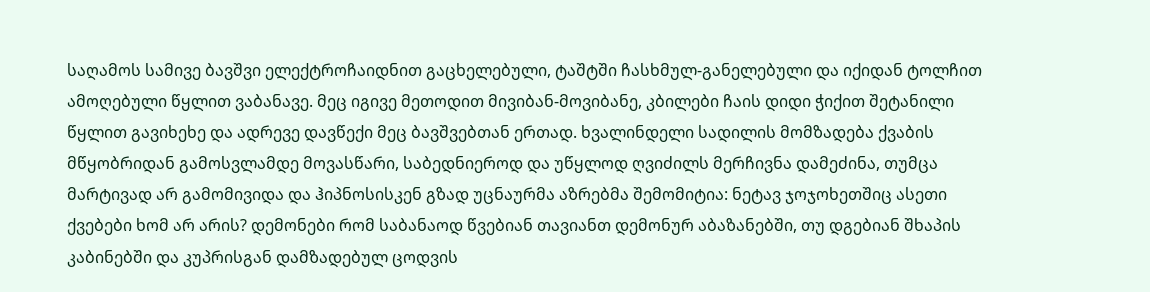საღამოს სამივე ბავშვი ელექტროჩაიდნით გაცხელებული, ტაშტში ჩასხმულ-განელებული და იქიდან ტოლჩით ამოღებული წყლით ვაბანავე. მეც იგივე მეთოდით მივიბან-მოვიბანე, კბილები ჩაის დიდი ჭიქით შეტანილი წყლით გავიხეხე და ადრევე დავწექი მეც ბავშვებთან ერთად. ხვალინდელი სადილის მომზადება ქვაბის მწყობრიდან გამოსვლამდე მოვასწარი, საბედნიეროდ და უწყლოდ ღვიძილს მერჩივნა დამეძინა, თუმცა მარტივად არ გამომივიდა და ჰიპნოსისკენ გზად უცნაურმა აზრებმა შემომიტია: ნეტავ ჯოჯოხეთშიც ასეთი ქვებები ხომ არ არის? დემონები რომ საბანაოდ წვებიან თავიანთ დემონურ აბაზანებში, თუ დგებიან შხაპის კაბინებში და კუპრისგან დამზადებულ ცოდვის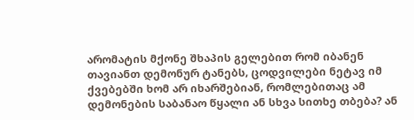არომატის მქონე შხაპის გელებით რომ იბანენ თავიანთ დემონურ ტანებს, ცოდვილები ნეტავ იმ ქვებებში ხომ არ იხარშებიან, რომლებითაც ამ დემონების საბანაო წყალი ან სხვა სითხე თბება? ან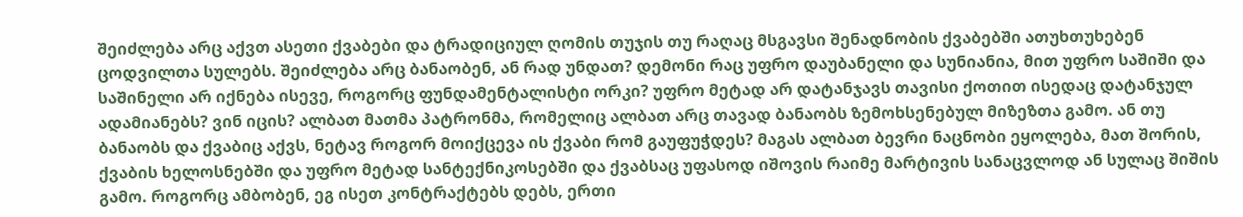შეიძლება არც აქვთ ასეთი ქვაბები და ტრადიციულ ღომის თუჯის თუ რაღაც მსგავსი შენადნობის ქვაბებში ათუხთუხებენ ცოდვილთა სულებს. შეიძლება არც ბანაობენ, ან რად უნდათ? დემონი რაც უფრო დაუბანელი და სუნიანია, მით უფრო საშიში და საშინელი არ იქნება ისევე, როგორც ფუნდამენტალისტი ორკი? უფრო მეტად არ დატანჯავს თავისი ქოთით ისედაც დატანჯულ ადამიანებს? ვინ იცის? ალბათ მათმა პატრონმა, რომელიც ალბათ არც თავად ბანაობს ზემოხსენებულ მიზეზთა გამო. ან თუ ბანაობს და ქვაბიც აქვს, ნეტავ როგორ მოიქცევა ის ქვაბი რომ გაუფუჭდეს? მაგას ალბათ ბევრი ნაცნობი ეყოლება, მათ შორის, ქვაბის ხელოსნებში და უფრო მეტად სანტექნიკოსებში და ქვაბსაც უფასოდ იშოვის რაიმე მარტივის სანაცვლოდ ან სულაც შიშის გამო. როგორც ამბობენ, ეგ ისეთ კონტრაქტებს დებს, ერთი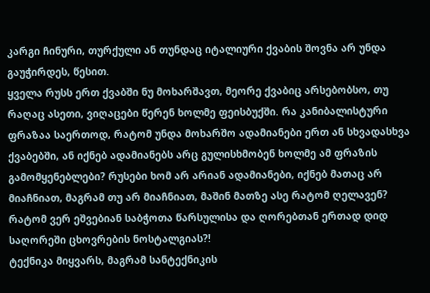კარგი ჩინური, თურქული ან თუნდაც იტალიური ქვაბის შოვნა არ უნდა გაუჭირდეს, წესით.
ყველა რუსს ერთ ქვაბში ნუ მოხარშავთ, მეორე ქვაბიც არსებობსო, თუ რაღაც ასეთი, ვიღაცები წერენ ხოლმე ფეისბუქში. რა კანიბალისტური ფრაზაა საერთოდ, რატომ უნდა მოხარშო ადამიანები ერთ ან სხვადასხვა ქვაბებში, ან იქნებ ადამიანებს არც გულისხმობენ ხოლმე ამ ფრაზის გამომყენებლები? რუსები ხომ არ არიან ადამიანები, იქნებ მათაც არ მიაჩნიათ, მაგრამ თუ არ მიაჩნიათ, მაშინ მათზე ასე რატომ ღელავენ? რატომ ვერ ეშვებიან საბჭოთა წარსულისა და ღორებთან ერთად დიდ საღორეში ცხოვრების ნოსტალგიას?!
ტექნიკა მიყვარს, მაგრამ სანტექნიკის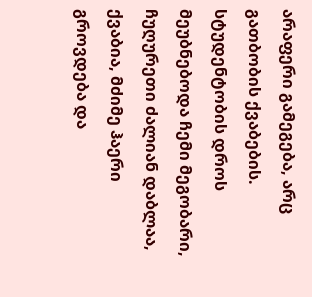არაფერი გამეგება, არც გათბობის ქვაბების. სტუდენტობის დროს მეუბნებოდა ჩემი მეგობარი, ჩუღურეთი ძალიან დაბლაა, ქვაბია, მძიმე ჰაერი გროვდება და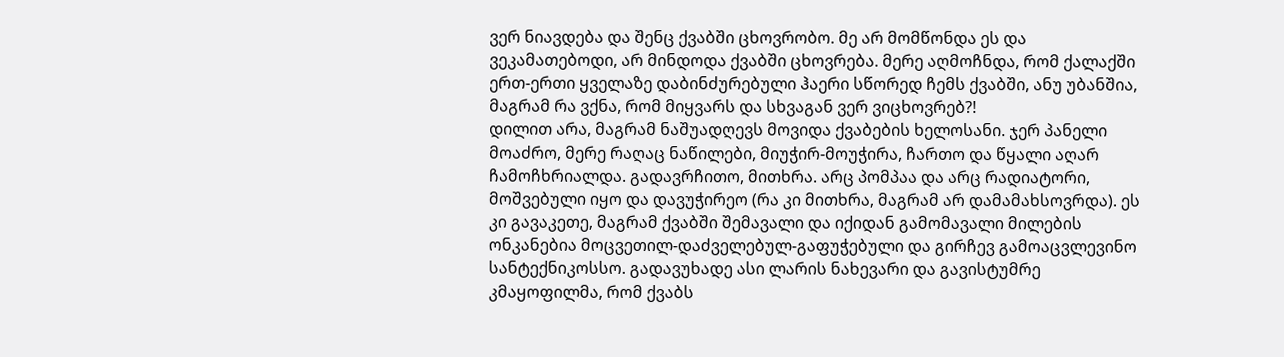ვერ ნიავდება და შენც ქვაბში ცხოვრობო. მე არ მომწონდა ეს და ვეკამათებოდი, არ მინდოდა ქვაბში ცხოვრება. მერე აღმოჩნდა, რომ ქალაქში ერთ-ერთი ყველაზე დაბინძურებული ჰაერი სწორედ ჩემს ქვაბში, ანუ უბანშია, მაგრამ რა ვქნა, რომ მიყვარს და სხვაგან ვერ ვიცხოვრებ?!
დილით არა, მაგრამ ნაშუადღევს მოვიდა ქვაბების ხელოსანი. ჯერ პანელი მოაძრო, მერე რაღაც ნაწილები, მიუჭირ-მოუჭირა, ჩართო და წყალი აღარ ჩამოჩხრიალდა. გადავრჩითო, მითხრა. არც პომპაა და არც რადიატორი, მოშვებული იყო და დავუჭირეო (რა კი მითხრა, მაგრამ არ დამამახსოვრდა). ეს კი გავაკეთე, მაგრამ ქვაბში შემავალი და იქიდან გამომავალი მილების ონკანებია მოცვეთილ-დაძველებულ-გაფუჭებული და გირჩევ გამოაცვლევინო სანტექნიკოსსო. გადავუხადე ასი ლარის ნახევარი და გავისტუმრე კმაყოფილმა, რომ ქვაბს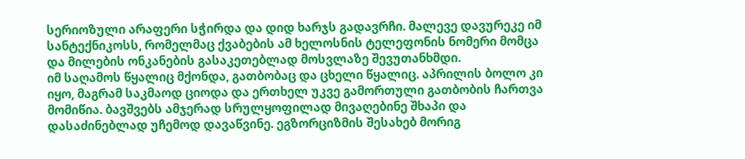სერიოზული არაფერი სჭირდა და დიდ ხარჯს გადავრჩი. მალევე დავურეკე იმ სანტექნიკოსს, რომელმაც ქვაბების ამ ხელოსნის ტელეფონის ნომერი მომცა და მილების ონკანების გასაკეთებლად მოსვლაზე შევუთანხმდი.
იმ საღამოს წყალიც მქონდა, გათბობაც და ცხელი წყალიც. აპრილის ბოლო კი იყო, მაგრამ საკმაოდ ციოდა და ერთხელ უკვე გამორთული გათბობის ჩართვა მომიწია. ბავშვებს ამჯერად სრულყოფილად მივაღებინე შხაპი და დასაძინებლად უჩემოდ დავაწვინე. ეგზორციზმის შესახებ მორიგ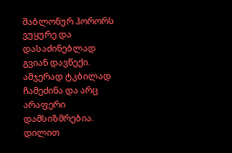შაბლონურ ჰორორს ვუყურე და დასაძინებლად გვიან დავწექი. ამჯერად ტკბილად ჩამეძინა და არც არაფერი დამსიზმრებია.
დილით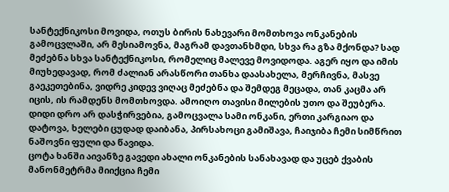სანტექნიკოსი მოვიდა, ოთუს ბირის ნახევარი მომთხოვა ონკანების გამოცვლაში, არ მესიამოვნა, მაგრამ დავთანხმდი, სხვა რა გზა მქონდა? სად მეძებნა სხვა სანტექნიკოსი, რომელიც მალევე მოვიდოდა. აგერ იყო და იმის მიუხედავად, რომ ძალიან არასწორი თანხა დაასახელა, მერჩივნა, მასვე გაეკეთებინა, ვიდრე კიდევ ვიღაც მეძებნა და შემდეგ მეცადა, თან კაცმა არ იცის, ის რამდენს მომთხოვდა. ამოიღო თავისი მილების უთო და შეუბერა. დიდი დრო არ დასჭირვებია, გამოცვალა სამი ონკანი, ერთი კარგიაო და დატოვა, ხელები ცუდად დაიბანა, პირსახოცი გამიშავა, ჩაიჯიბა ჩემი სიმწრით ნაშოვნი ფული და წავიდა.
ცოტა ხანში აივანზე გავედი ახალი ონკანების სანახავად და უცებ ქვაბის მანონმეტრმა მიიქცია ჩემი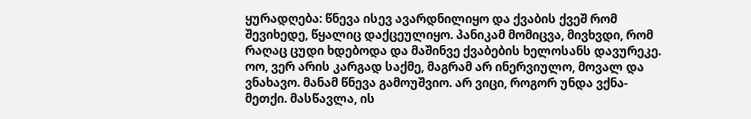ყურადღება: წნევა ისევ ავარდნილიყო და ქვაბის ქვეშ რომ შევიხედე, წყალიც დაქცეულიყო. პანიკამ მომიცვა, მივხვდი, რომ რაღაც ცუდი ხდებოდა და მაშინვე ქვაბების ხელოსანს დავურეკე. ოო, ვერ არის კარგად საქმე, მაგრამ არ ინერვიულო, მოვალ და ვნახავო. მანამ წნევა გამოუშვიო. არ ვიცი, როგორ უნდა ვქნა-მეთქი. მასწავლა, ის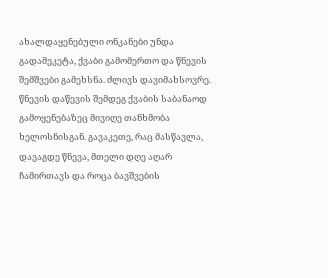ახალდაყენებული ონკანები უნდა გადამეკეტა, ქვაბი გამომერთო და წნევის შემშვები გამეხსნა. ძლივს დავიმახსოვრე. წნევის დაწევის შემდეგ ქვაბის საბანაოდ გამოყენებაზეც მივიღე თანხმობა ხელოსნისგან. გავაკეთე, რაც მასწავლა, დავაგდე წნევა, მთელი დღე აღარ ჩამირთავს და როცა ბავშვების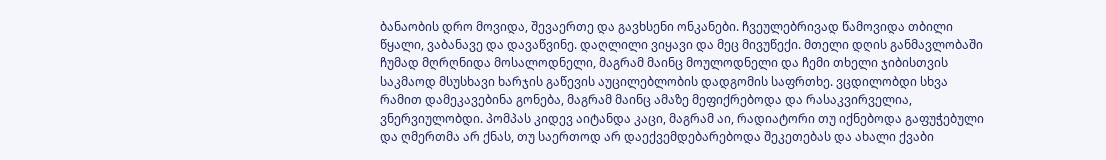ბანაობის დრო მოვიდა, შევაერთე და გავხსენი ონკანები. ჩვეულებრივად წამოვიდა თბილი წყალი, ვაბანავე და დავაწვინე. დაღლილი ვიყავი და მეც მივუწექი. მთელი დღის განმავლობაში ჩუმად მღრღნიდა მოსალოდნელი, მაგრამ მაინც მოულოდნელი და ჩემი თხელი ჯიბისთვის საკმაოდ მსუსხავი ხარჯის გაწევის აუცილებლობის დადგომის საფრთხე. ვცდილობდი სხვა რამით დამეკავებინა გონება, მაგრამ მაინც ამაზე მეფიქრებოდა და რასაკვირველია, ვნერვიულობდი. პომპას კიდევ აიტანდა კაცი, მაგრამ აი, რადიატორი თუ იქნებოდა გაფუჭებული და ღმერთმა არ ქნას, თუ საერთოდ არ დაექვემდებარებოდა შეკეთებას და ახალი ქვაბი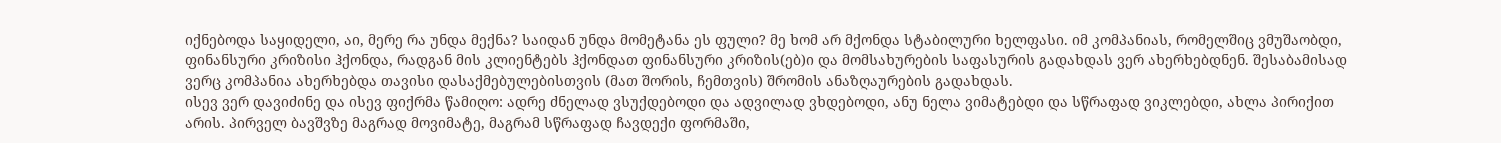იქნებოდა საყიდელი, აი, მერე რა უნდა მექნა? საიდან უნდა მომეტანა ეს ფული? მე ხომ არ მქონდა სტაბილური ხელფასი. იმ კომპანიას, რომელშიც ვმუშაობდი, ფინანსური კრიზისი ჰქონდა, რადგან მის კლიენტებს ჰქონდათ ფინანსური კრიზის(ებ)ი და მომსახურების საფასურის გადახდას ვერ ახერხებდნენ. შესაბამისად ვერც კომპანია ახერხებდა თავისი დასაქმებულებისთვის (მათ შორის, ჩემთვის) შრომის ანაზღაურების გადახდას.
ისევ ვერ დავიძინე და ისევ ფიქრმა წამიღო: ადრე ძნელად ვსუქდებოდი და ადვილად ვხდებოდი, ანუ ნელა ვიმატებდი და სწრაფად ვიკლებდი, ახლა პირიქით არის. პირველ ბავშვზე მაგრად მოვიმატე, მაგრამ სწრაფად ჩავდექი ფორმაში,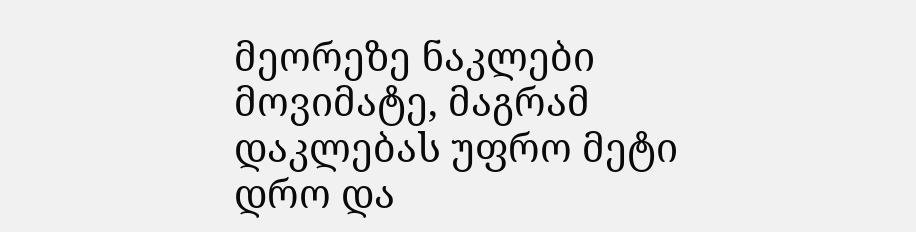მეორეზე ნაკლები მოვიმატე, მაგრამ დაკლებას უფრო მეტი დრო და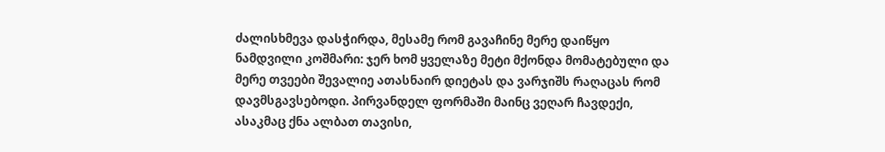ძალისხმევა დასჭირდა, მესამე რომ გავაჩინე მერე დაიწყო ნამდვილი კოშმარი: ჯერ ხომ ყველაზე მეტი მქონდა მომატებული და მერე თვეები შევალიე ათასნაირ დიეტას და ვარჯიშს რაღაცას რომ დავმსგავსებოდი. პირვანდელ ფორმაში მაინც ვეღარ ჩავდექი, ასაკმაც ქნა ალბათ თავისი,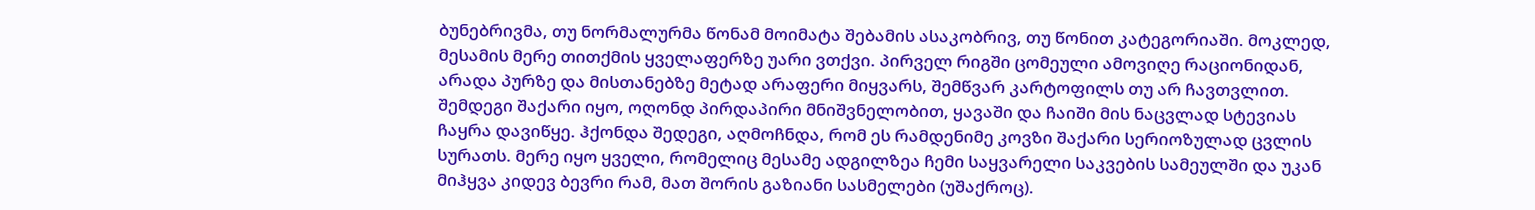ბუნებრივმა, თუ ნორმალურმა წონამ მოიმატა შებამის ასაკობრივ, თუ წონით კატეგორიაში. მოკლედ, მესამის მერე თითქმის ყველაფერზე უარი ვთქვი. პირველ რიგში ცომეული ამოვიღე რაციონიდან, არადა პურზე და მისთანებზე მეტად არაფერი მიყვარს, შემწვარ კარტოფილს თუ არ ჩავთვლით. შემდეგი შაქარი იყო, ოღონდ პირდაპირი მნიშვნელობით, ყავაში და ჩაიში მის ნაცვლად სტევიას ჩაყრა დავიწყე. ჰქონდა შედეგი, აღმოჩნდა, რომ ეს რამდენიმე კოვზი შაქარი სერიოზულად ცვლის სურათს. მერე იყო ყველი, რომელიც მესამე ადგილზეა ჩემი საყვარელი საკვების სამეულში და უკან მიჰყვა კიდევ ბევრი რამ, მათ შორის გაზიანი სასმელები (უშაქროც).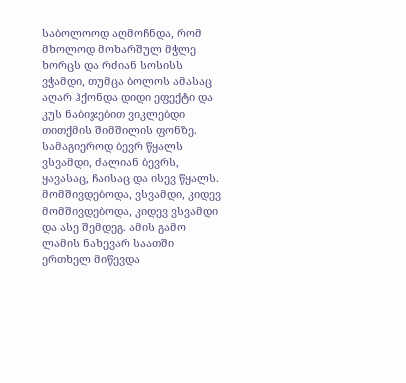საბოლოოდ აღმოჩნდა, რომ მხოლოდ მოხარშულ მჭლე ხორცს და რძიან სოსისს ვჭამდი, თუმცა ბოლოს ამასაც აღარ ჰქონდა დიდი ეფექტი და კუს ნაბიჯებით ვიკლებდი თითქმის შიმშილის ფონზე. სამაგიეროდ ბევრ წყალს ვსვამდი, ძალიან ბევრს, ყავასაც, ჩაისაც და ისევ წყალს. მომშივდებოდა, ვსვამდი, კიდევ მომშივდებოდა, კიდევ ვსვამდი და ასე შემდეგ. ამის გამო ლამის ნახევარ საათში ერთხელ მიწევდა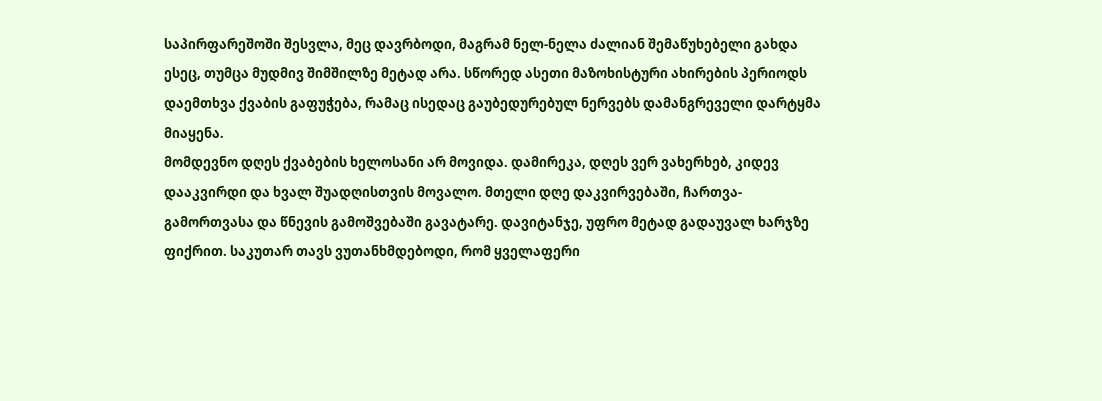საპირფარეშოში შესვლა, მეც დავრბოდი, მაგრამ ნელ-ნელა ძალიან შემაწუხებელი გახდა ესეც, თუმცა მუდმივ შიმშილზე მეტად არა. სწორედ ასეთი მაზოხისტური ახირების პერიოდს დაემთხვა ქვაბის გაფუჭება, რამაც ისედაც გაუბედურებულ ნერვებს დამანგრეველი დარტყმა მიაყენა.
მომდევნო დღეს ქვაბების ხელოსანი არ მოვიდა. დამირეკა, დღეს ვერ ვახერხებ, კიდევ დააკვირდი და ხვალ შუადღისთვის მოვალო. მთელი დღე დაკვირვებაში, ჩართვა-გამორთვასა და წნევის გამოშვებაში გავატარე. დავიტანჯე, უფრო მეტად გადაუვალ ხარჯზე ფიქრით. საკუთარ თავს ვუთანხმდებოდი, რომ ყველაფერი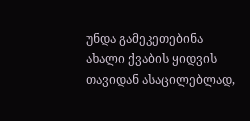უნდა გამეკეთებინა ახალი ქვაბის ყიდვის თავიდან ასაცილებლად,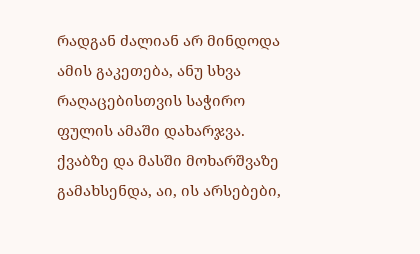რადგან ძალიან არ მინდოდა ამის გაკეთება, ანუ სხვა რაღაცებისთვის საჭირო ფულის ამაში დახარჯვა.
ქვაბზე და მასში მოხარშვაზე გამახსენდა, აი, ის არსებები,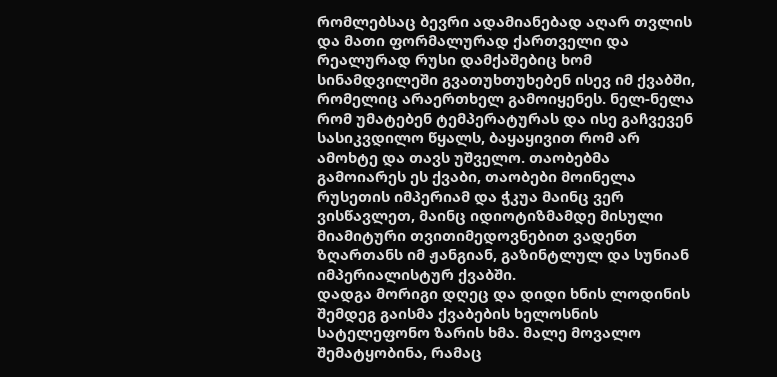რომლებსაც ბევრი ადამიანებად აღარ თვლის და მათი ფორმალურად ქართველი და რეალურად რუსი დამქაშებიც ხომ სინამდვილეში გვათუხთუხებენ ისევ იმ ქვაბში, რომელიც არაერთხელ გამოიყენეს. ნელ-ნელა რომ უმატებენ ტემპერატურას და ისე გაჩვევენ სასიკვდილო წყალს, ბაყაყივით რომ არ ამოხტე და თავს უშველო. თაობებმა გამოიარეს ეს ქვაბი, თაობები მოინელა რუსეთის იმპერიამ და ჭკუა მაინც ვერ ვისწავლეთ, მაინც იდიოტიზმამდე მისული მიამიტური თვითიმედოვნებით ვადენთ ზღართანს იმ ჟანგიან, გაზინტლულ და სუნიან იმპერიალისტურ ქვაბში.
დადგა მორიგი დღეც და დიდი ხნის ლოდინის შემდეგ გაისმა ქვაბების ხელოსნის სატელეფონო ზარის ხმა. მალე მოვალო შემატყობინა, რამაც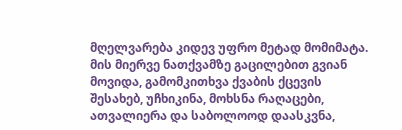მღელვარება კიდევ უფრო მეტად მომიმატა. მის მიერვე ნათქვამზე გაცილებით გვიან მოვიდა, გამომკითხვა ქვაბის ქცევის შესახებ, უჩხიკინა, მოხსნა რაღაცები, ათვალიერა და საბოლოოდ დაასკვნა,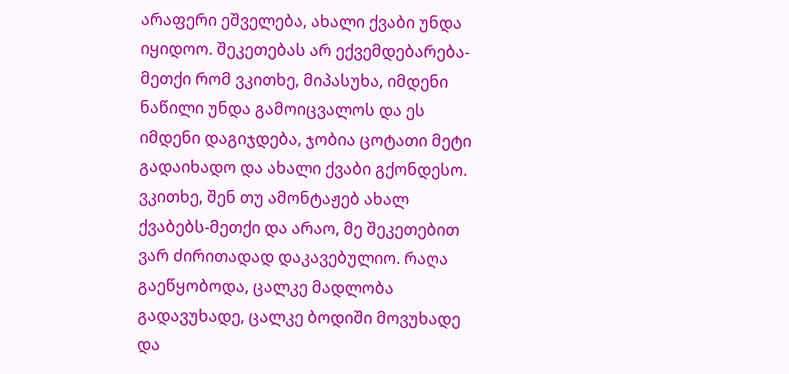არაფერი ეშველება, ახალი ქვაბი უნდა იყიდოო. შეკეთებას არ ექვემდებარება-მეთქი რომ ვკითხე, მიპასუხა, იმდენი ნაწილი უნდა გამოიცვალოს და ეს იმდენი დაგიჯდება, ჯობია ცოტათი მეტი გადაიხადო და ახალი ქვაბი გქონდესო. ვკითხე, შენ თუ ამონტაჟებ ახალ ქვაბებს-მეთქი და არაო, მე შეკეთებით ვარ ძირითადად დაკავებულიო. რაღა გაეწყობოდა, ცალკე მადლობა გადავუხადე, ცალკე ბოდიში მოვუხადე და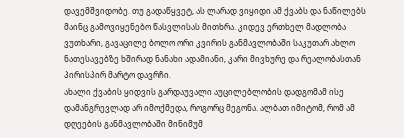დავემშვიდობე. თუ გადაწყვეტ, ას ლარად ვიყიდი ამ ქვაბს და ნაწილებს მაინც გამოვიყენებო წასვლისას მითხრა. კიდევ ერთხელ მადლობა ვუთხარი, გავაცილე ბოლო ორი კვირის განმავლობაში საკუთარ ახლო ნათესავებზე ხშირად ნანახი ადამიანი, კარი მივხურე და რეალობასთან პირისპირ მარტო დავრჩი.
ახალი ქვაბის ყიდვის გარდაუვალი აუცილებლობის დადგომამ ისე დამანგრევლად არ იმოქმედა, როგორც მეგონა. ალბათ იმიტომ, რომ ამ დღეების განმავლობაში მინიმუმ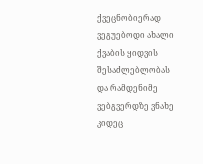ქვეცნობიერად ვეგუებოდი ახალი ქვაბის ყიდვის შესაძლებლობას და რამდენიმე ვებგვერდზე ვნახე კიდეც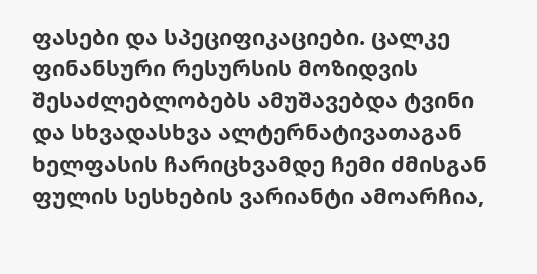ფასები და სპეციფიკაციები. ცალკე ფინანსური რესურსის მოზიდვის შესაძლებლობებს ამუშავებდა ტვინი და სხვადასხვა ალტერნატივათაგან ხელფასის ჩარიცხვამდე ჩემი ძმისგან ფულის სესხების ვარიანტი ამოარჩია,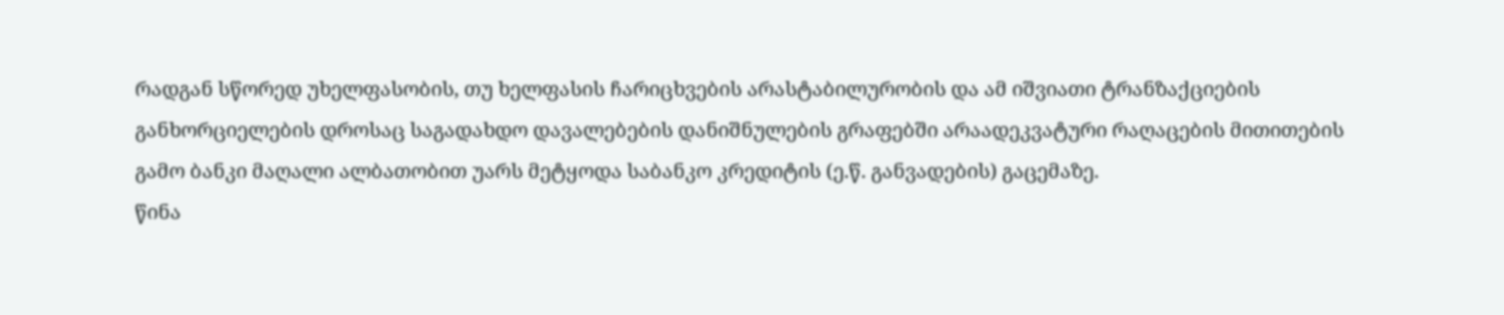რადგან სწორედ უხელფასობის, თუ ხელფასის ჩარიცხვების არასტაბილურობის და ამ იშვიათი ტრანზაქციების განხორციელების დროსაც საგადახდო დავალებების დანიშნულების გრაფებში არაადეკვატური რაღაცების მითითების გამო ბანკი მაღალი ალბათობით უარს მეტყოდა საბანკო კრედიტის (ე.წ. განვადების) გაცემაზე.
წინა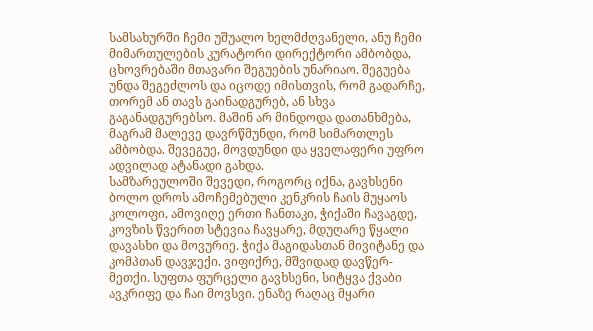სამსახურში ჩემი უშუალო ხელმძღვანელი, ანუ ჩემი მიმართულების კურატორი დირექტორი ამბობდა, ცხოვრებაში მთავარი შეგუების უნარიაო. შეგუება უნდა შეგეძლოს და იცოდე იმისთვის, რომ გადარჩე, თორემ ან თავს გაინადგურებ, ან სხვა გაგანადგურებსო. მაშინ არ მინდოდა დათანხმება, მაგრამ მალევე დავრწმუნდი, რომ სიმართლეს ამბობდა. შევეგუე, მოვდუნდი და ყველაფერი უფრო ადვილად ატანადი გახდა.
სამზარეულოში შევედი, როგორც იქნა, გავხსენი ბოლო დროს ამოჩემებული კენკრის ჩაის მუყაოს კოლოფი, ამოვიღე ერთი ჩანთაკი, ჭიქაში ჩავაგდე, კოვზის წვერით სტევია ჩავყარე, მდუღარე წყალი დავასხი და მოვურიე. ჭიქა მაგიდასთან მივიტანე და კომპთან დავჯექი. ვიფიქრე, მშვიდად დავწერ-მეთქი. სუფთა ფურცელი გავხსენი, სიტყვა ქვაბი ავკრიფე და ჩაი მოვსვი. ენაზე რაღაც მყარი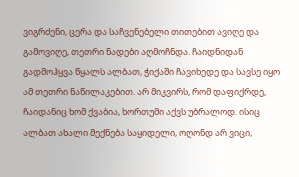ვიგრძენი, ცერა და საჩვენებელი თითებით ავიღე და გამოვიღე, თეთრი ნადები აღმოჩნდა. ჩაიდნიდან გადმოჰყვა წყალს ალბათ, ჭიქაში ჩავიხედე და სავსე იყო ამ თეთრი ნაწილაკებით. არ მიკვირს, რომ დაფიქრდე, ჩაიდანიც ხომ ქვაბია, ხორთუმი აქვს უბრალოდ. ისიც ალბათ ახალი მექნება საყიდელი, ოღონდ არ ვიცი,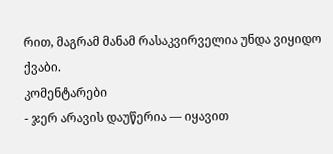რით, მაგრამ მანამ რასაკვირველია უნდა ვიყიდო ქვაბი.
კომენტარები
- ჯერ არავის დაუწერია — იყავით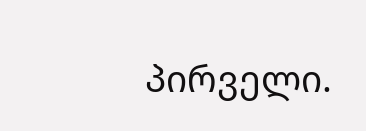პირველი.